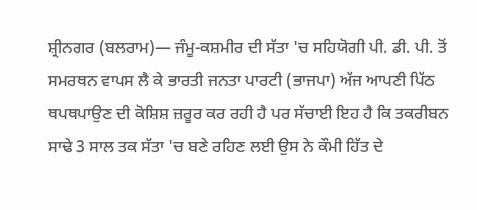ਸ਼੍ਰੀਨਗਰ (ਬਲਰਾਮ)— ਜੰਮੂ-ਕਸ਼ਮੀਰ ਦੀ ਸੱਤਾ 'ਚ ਸਹਿਯੋਗੀ ਪੀ. ਡੀ. ਪੀ. ਤੋਂ ਸਮਰਥਨ ਵਾਪਸ ਲੈ ਕੇ ਭਾਰਤੀ ਜਨਤਾ ਪਾਰਟੀ (ਭਾਜਪਾ) ਅੱਜ ਆਪਣੀ ਪਿੱਠ ਥਪਥਪਾਉਣ ਦੀ ਕੋਸ਼ਿਸ਼ ਜ਼ਰੂਰ ਕਰ ਰਹੀ ਹੈ ਪਰ ਸੱਚਾਈ ਇਹ ਹੈ ਕਿ ਤਕਰੀਬਨ ਸਾਢੇ 3 ਸਾਲ ਤਕ ਸੱਤਾ 'ਚ ਬਣੇ ਰਹਿਣ ਲਈ ਉਸ ਨੇ ਕੌਮੀ ਹਿੱਤ ਦੇ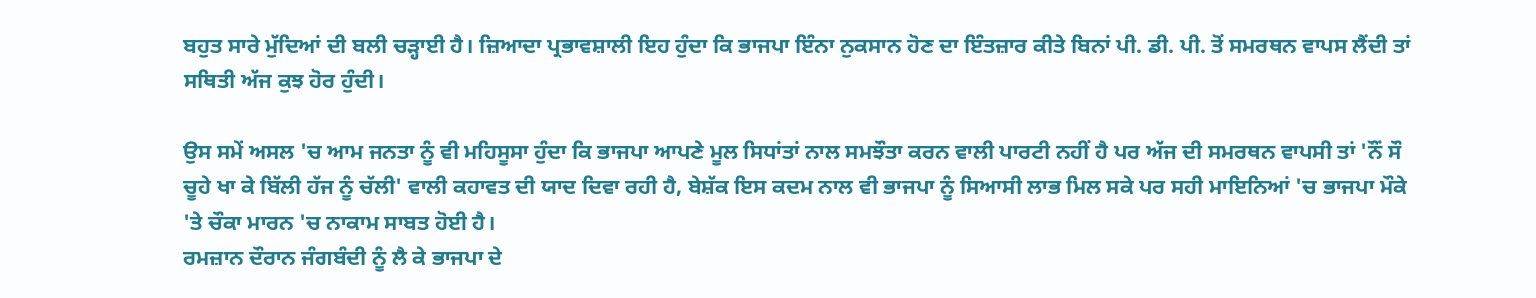ਬਹੁਤ ਸਾਰੇ ਮੁੱਦਿਆਂ ਦੀ ਬਲੀ ਚੜ੍ਹਾਈ ਹੈ। ਜ਼ਿਆਦਾ ਪ੍ਰਭਾਵਸ਼ਾਲੀ ਇਹ ਹੁੰਦਾ ਕਿ ਭਾਜਪਾ ਇੰਨਾ ਨੁਕਸਾਨ ਹੋਣ ਦਾ ਇੰਤਜ਼ਾਰ ਕੀਤੇ ਬਿਨਾਂ ਪੀ. ਡੀ. ਪੀ. ਤੋਂ ਸਮਰਥਨ ਵਾਪਸ ਲੈਂਦੀ ਤਾਂ ਸਥਿਤੀ ਅੱਜ ਕੁਝ ਹੋਰ ਹੁੰਦੀ।

ਉਸ ਸਮੇਂ ਅਸਲ 'ਚ ਆਮ ਜਨਤਾ ਨੂੰ ਵੀ ਮਹਿਸੂਸਾ ਹੁੰਦਾ ਕਿ ਭਾਜਪਾ ਆਪਣੇ ਮੂਲ ਸਿਧਾਂਤਾਂ ਨਾਲ ਸਮਝੌਤਾ ਕਰਨ ਵਾਲੀ ਪਾਰਟੀ ਨਹੀਂ ਹੈ ਪਰ ਅੱਜ ਦੀ ਸਮਰਥਨ ਵਾਪਸੀ ਤਾਂ 'ਨੌਂ ਸੌ ਚੂਹੇ ਖਾ ਕੇ ਬਿੱਲੀ ਹੱਜ ਨੂੰ ਚੱਲੀ' ਵਾਲੀ ਕਹਾਵਤ ਦੀ ਯਾਦ ਦਿਵਾ ਰਹੀ ਹੈ, ਬੇਸ਼ੱਕ ਇਸ ਕਦਮ ਨਾਲ ਵੀ ਭਾਜਪਾ ਨੂੰ ਸਿਆਸੀ ਲਾਭ ਮਿਲ ਸਕੇ ਪਰ ਸਹੀ ਮਾਇਨਿਆਂ 'ਚ ਭਾਜਪਾ ਮੌਕੇ 'ਤੇ ਚੌਕਾ ਮਾਰਨ 'ਚ ਨਾਕਾਮ ਸਾਬਤ ਹੋਈ ਹੈ।
ਰਮਜ਼ਾਨ ਦੌਰਾਨ ਜੰਗਬੰਦੀ ਨੂੰ ਲੈ ਕੇ ਭਾਜਪਾ ਦੇ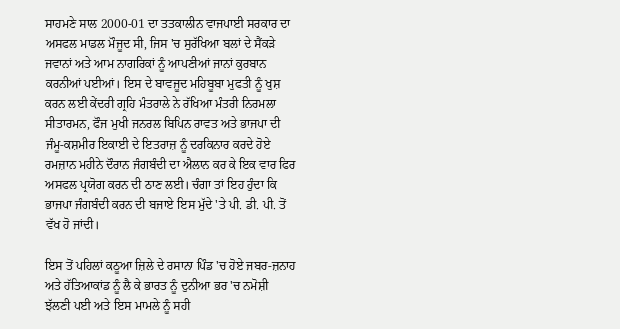ਸਾਹਮਣੇ ਸਾਲ 2000-01 ਦਾ ਤਤਕਾਲੀਨ ਵਾਜਪਾਈ ਸਰਕਾਰ ਦਾ ਅਸਫਲ ਮਾਡਲ ਮੌਜੂਦ ਸੀ, ਜਿਸ 'ਚ ਸੁਰੱਖਿਆ ਬਲਾਂ ਦੇ ਸੈਂਕੜੇ ਜਵਾਨਾਂ ਅਤੇ ਆਮ ਨਾਗਰਿਕਾਂ ਨੂੰ ਆਪਣੀਆਂ ਜਾਨਾਂ ਕੁਰਬਾਨ ਕਰਨੀਆਂ ਪਈਆਂ। ਇਸ ਦੇ ਬਾਵਜੂਦ ਮਹਿਬੂਬਾ ਮੁਫਤੀ ਨੂੰ ਖੁਸ਼ ਕਰਨ ਲਈ ਕੇਂਦਰੀ ਗ੍ਰਹਿ ਮੰਤਰਾਲੇ ਨੇ ਰੱਖਿਆ ਮੰਤਰੀ ਨਿਰਮਲਾ ਸੀਤਾਰਮਨ, ਫੌਜ ਮੁਖੀ ਜਨਰਲ ਬਿਪਿਨ ਰਾਵਤ ਅਤੇ ਭਾਜਪਾ ਦੀ ਜੰਮੂ-ਕਸ਼ਮੀਰ ਇਕਾਈ ਦੇ ਇਤਰਾਜ਼ ਨੂੰ ਦਰਕਿਨਾਰ ਕਰਦੇ ਹੋਏ ਰਮਜ਼ਾਨ ਮਹੀਨੇ ਦੌਰਾਨ ਜੰਗਬੰਦੀ ਦਾ ਐਲਾਨ ਕਰ ਕੇ ਇਕ ਵਾਰ ਫਿਰ ਅਸਫਲ ਪ੍ਰਯੋਗ ਕਰਨ ਦੀ ਠਾਣ ਲਈ। ਚੰਗਾ ਤਾਂ ਇਹ ਹੁੰਦਾ ਕਿ ਭਾਜਪਾ ਜੰਗਬੰਦੀ ਕਰਨ ਦੀ ਬਜਾਏ ਇਸ ਮੁੱਦੇ 'ਤੇ ਪੀ. ਡੀ. ਪੀ. ਤੋਂ ਵੱਖ ਹੋ ਜਾਂਦੀ।

ਇਸ ਤੋਂ ਪਹਿਲਾਂ ਕਠੂਆ ਜ਼ਿਲੇ ਦੇ ਰਸਾਨਾ ਪਿੰਡ 'ਚ ਹੋਏ ਜਬਰ-ਜ਼ਨਾਹ ਅਤੇ ਹੱਤਿਆਕਾਂਡ ਨੂੰ ਲੈ ਕੇ ਭਾਰਤ ਨੂੰ ਦੁਨੀਆ ਭਰ 'ਚ ਨਮੋਸ਼ੀ ਝੱਲਣੀ ਪਈ ਅਤੇ ਇਸ ਮਾਮਲੇ ਨੂੰ ਸਹੀ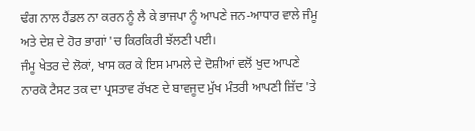ਢੰਗ ਨਾਲ ਹੈਂਡਲ ਨਾ ਕਰਨ ਨੂੰ ਲੈ ਕੇ ਭਾਜਪਾ ਨੂੰ ਆਪਣੇ ਜਨ-ਆਧਾਰ ਵਾਲੇ ਜੰਮੂ ਅਤੇ ਦੇਸ਼ ਦੇ ਹੋਰ ਭਾਗਾਂ 'ਚ ਕਿਰਕਿਰੀ ਝੱਲਣੀ ਪਈ।
ਜੰਮੂ ਖੇਤਰ ਦੇ ਲੋਕਾਂ, ਖਾਸ ਕਰ ਕੇ ਇਸ ਮਾਮਲੇ ਦੇ ਦੋਸ਼ੀਆਂ ਵਲੋਂ ਖੁਦ ਆਪਣੇ ਨਾਰਕੋ ਟੈਸਟ ਤਕ ਦਾ ਪ੍ਰਸਤਾਵ ਰੱਖਣ ਦੇ ਬਾਵਜੂਦ ਮੁੱਖ ਮੰਤਰੀ ਆਪਣੀ ਜ਼ਿੱਦ 'ਤੇ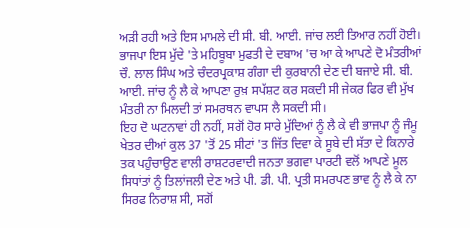ਅੜੀ ਰਹੀ ਅਤੇ ਇਸ ਮਾਮਲੇ ਦੀ ਸੀ. ਬੀ. ਆਈ. ਜਾਂਚ ਲਈ ਤਿਆਰ ਨਹੀਂ ਹੋਈ। ਭਾਜਪਾ ਇਸ ਮੁੱਦੇ 'ਤੇ ਮਹਿਬੂਬਾ ਮੁਫਤੀ ਦੇ ਦਬਾਅ 'ਚ ਆ ਕੇ ਆਪਣੇ ਦੋ ਮੰਤਰੀਆਂ ਚੌ. ਲਾਲ ਸਿੰਘ ਅਤੇ ਚੰਦਰਪ੍ਰਕਾਸ਼ ਗੰਗਾ ਦੀ ਕੁਰਬਾਨੀ ਦੇਣ ਦੀ ਬਜਾਏ ਸੀ. ਬੀ. ਆਈ. ਜਾਂਚ ਨੂੰ ਲੈ ਕੇ ਆਪਣਾ ਰੁਖ਼ ਸਪੱਸ਼ਟ ਕਰ ਸਕਦੀ ਸੀ ਜੇਕਰ ਫਿਰ ਵੀ ਮੁੱਖ ਮੰਤਰੀ ਨਾ ਮਿਲਦੀ ਤਾਂ ਸਮਰਥਨ ਵਾਪਸ ਲੈ ਸਕਦੀ ਸੀ।
ਇਹ ਦੋ ਘਟਨਾਵਾਂ ਹੀ ਨਹੀਂ, ਸਗੋਂ ਹੋਰ ਸਾਰੇ ਮੁੱਦਿਆਂ ਨੂੰ ਲੈ ਕੇ ਵੀ ਭਾਜਪਾ ਨੂੰ ਜੰਮੂ ਖੇਤਰ ਦੀਆਂ ਕੁਲ 37 'ਤੋਂ 25 ਸੀਟਾਂ 'ਤ ਜਿੱਤ ਦਿਵਾ ਕੇ ਸੂਬੇ ਦੀ ਸੱਤਾ ਦੇ ਕਿਨਾਰੇ ਤਕ ਪਹੁੰਚਾਉਣ ਵਾਲੀ ਰਾਸ਼ਟਰਵਾਦੀ ਜਨਤਾ ਭਗਵਾ ਪਾਰਟੀ ਵਲੋਂ ਆਪਣੇ ਮੂਲ ਸਿਧਾਂਤਾਂ ਨੂੰ ਤਿਲਾਂਜਲੀ ਦੇਣ ਅਤੇ ਪੀ. ਡੀ. ਪੀ. ਪ੍ਰਤੀ ਸਮਰਪਣ ਭਾਵ ਨੂੰ ਲੈ ਕੇ ਨਾ ਸਿਰਫ ਨਿਰਾਸ਼ ਸੀ, ਸਗੋਂ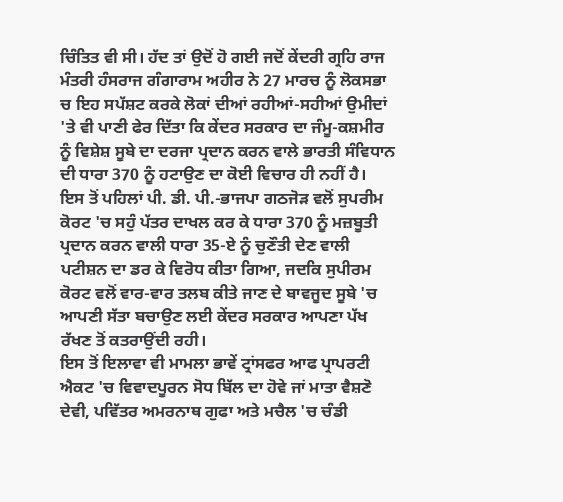ਚਿੰਤਿਤ ਵੀ ਸੀ। ਹੱਦ ਤਾਂ ਉਦੋਂ ਹੋ ਗਈ ਜਦੋਂ ਕੇਂਦਰੀ ਗ੍ਰਹਿ ਰਾਜ ਮੰਤਰੀ ਹੰਸਰਾਜ ਗੰਗਾਰਾਮ ਅਹੀਰ ਨੇ 27 ਮਾਰਚ ਨੂੰ ਲੋਕਸਭਾ ਚ ਇਹ ਸਪੱਸ਼ਟ ਕਰਕੇ ਲੋਕਾਂ ਦੀਆਂ ਰਹੀਆਂ-ਸਹੀਆਂ ਉਮੀਦਾਂ 'ਤੇ ਵੀ ਪਾਣੀ ਫੇਰ ਦਿੱਤਾ ਕਿ ਕੇਂਦਰ ਸਰਕਾਰ ਦਾ ਜੰਮੂ-ਕਸ਼ਮੀਰ ਨੂੰ ਵਿਸ਼ੇਸ਼ ਸੂਬੇ ਦਾ ਦਰਜਾ ਪ੍ਰਦਾਨ ਕਰਨ ਵਾਲੇ ਭਾਰਤੀ ਸੰਵਿਧਾਨ ਦੀ ਧਾਰਾ 370 ਨੂੰ ਹਟਾਉਣ ਦਾ ਕੋਈ ਵਿਚਾਰ ਹੀ ਨਹੀਂ ਹੈ।
ਇਸ ਤੋਂ ਪਹਿਲਾਂ ਪੀ. ਡੀ. ਪੀ.-ਭਾਜਪਾ ਗਠਜੋੜ ਵਲੋਂ ਸੁਪਰੀਮ ਕੋਰਟ 'ਚ ਸਹੁੰ ਪੱਤਰ ਦਾਖਲ ਕਰ ਕੇ ਧਾਰਾ 370 ਨੂੰ ਮਜ਼ਬੂਤੀ ਪ੍ਰਦਾਨ ਕਰਨ ਵਾਲੀ ਧਾਰਾ 35-ਏ ਨੂੰ ਚੁਣੌਤੀ ਦੇਣ ਵਾਲੀ ਪਟੀਸ਼ਨ ਦਾ ਡਰ ਕੇ ਵਿਰੋਧ ਕੀਤਾ ਗਿਆ, ਜਦਕਿ ਸੁਪੀਰਮ ਕੋਰਟ ਵਲੋਂ ਵਾਰ-ਵਾਰ ਤਲਬ ਕੀਤੇ ਜਾਣ ਦੇ ਬਾਵਜੂਦ ਸੂਬੇ 'ਚ ਆਪਣੀ ਸੱਤਾ ਬਚਾਉਣ ਲਈ ਕੇਂਦਰ ਸਰਕਾਰ ਆਪਣਾ ਪੱਖ ਰੱਖਣ ਤੋਂ ਕਤਰਾਉਂਦੀ ਰਹੀ।
ਇਸ ਤੋਂ ਇਲਾਵਾ ਵੀ ਮਾਮਲਾ ਭਾਵੇਂ ਟ੍ਰਾਂਸਫਰ ਆਫ ਪ੍ਰਾਪਰਟੀ ਐਕਟ 'ਚ ਵਿਵਾਦਪੂਰਨ ਸੋਧ ਬਿੱਲ ਦਾ ਹੋਵੇ ਜਾਂ ਮਾਤਾ ਵੈਸ਼ਣੋ ਦੇਵੀ, ਪਵਿੱਤਰ ਅਮਰਨਾਥ ਗੁਫਾ ਅਤੇ ਮਚੈਲ 'ਚ ਚੰਡੀ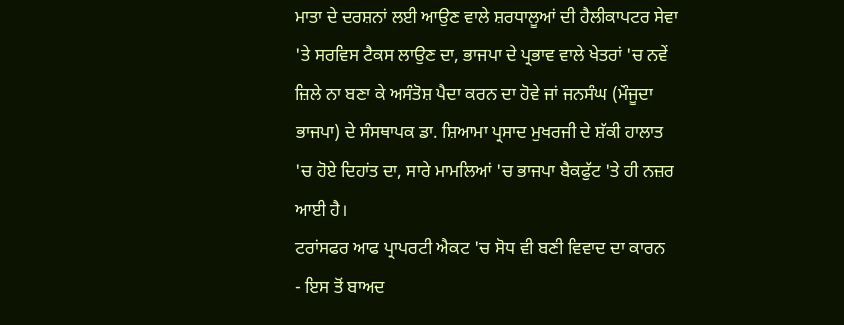ਮਾਤਾ ਦੇ ਦਰਸ਼ਨਾਂ ਲਈ ਆਉਣ ਵਾਲੇ ਸ਼ਰਧਾਲੂਆਂ ਦੀ ਹੈਲੀਕਾਪਟਰ ਸੇਵਾ 'ਤੇ ਸਰਵਿਸ ਟੈਕਸ ਲਾਉਣ ਦਾ, ਭਾਜਪਾ ਦੇ ਪ੍ਰਭਾਵ ਵਾਲੇ ਖੇਤਰਾਂ 'ਚ ਨਵੇਂ ਜ਼ਿਲੇ ਨਾ ਬਣਾ ਕੇ ਅਸੰਤੋਸ਼ ਪੈਦਾ ਕਰਨ ਦਾ ਹੋਵੇ ਜਾਂ ਜਨਸੰਘ (ਮੌਜੂਦਾ ਭਾਜਪਾ) ਦੇ ਸੰਸਥਾਪਕ ਡਾ. ਸ਼ਿਆਮਾ ਪ੍ਰਸਾਦ ਮੁਖਰਜੀ ਦੇ ਸ਼ੱਕੀ ਹਾਲਾਤ 'ਚ ਹੋਏ ਦਿਹਾਂਤ ਦਾ, ਸਾਰੇ ਮਾਮਲਿਆਂ 'ਚ ਭਾਜਪਾ ਬੈਕਫੁੱਟ 'ਤੇ ਹੀ ਨਜ਼ਰ ਆਈ ਹੈ।
ਟਰਾਂਸਫਰ ਆਫ ਪ੍ਰਾਪਰਟੀ ਐਕਟ 'ਚ ਸੋਧ ਵੀ ਬਣੀ ਵਿਵਾਦ ਦਾ ਕਾਰਨ
- ਇਸ ਤੋਂ ਬਾਅਦ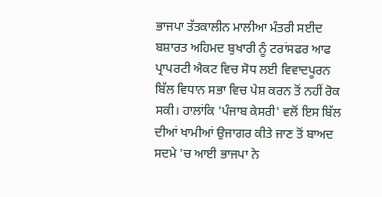ਭਾਜਪਾ ਤੱਤਕਾਲੀਨ ਮਾਲੀਆ ਮੰਤਰੀ ਸਈਦ ਬਸ਼ਾਰਤ ਅਹਿਮਦ ਬੁਖਾਰੀ ਨੂੰ ਟਰਾਂਸਫਰ ਆਫ ਪ੍ਰਾਪਰਟੀ ਐਕਟ ਵਿਚ ਸੋਧ ਲਈ ਵਿਵਾਦਪੂਰਨ ਬਿੱਲ ਵਿਧਾਨ ਸਭਾ ਵਿਚ ਪੇਸ਼ ਕਰਨ ਤੋਂ ਨਹੀਂ ਰੋਕ ਸਕੀ। ਹਾਲਾਂਕਿ 'ਪੰਜਾਬ ਕੇਸਰੀ' ਵਲੋਂ ਇਸ ਬਿੱਲ ਦੀਆਂ ਖਾਮੀਆਂ ਉਜਾਗਰ ਕੀਤੇ ਜਾਣ ਤੋਂ ਬਾਅਦ ਸਦਮੇ 'ਚ ਆਈ ਭਾਜਪਾ ਨੇ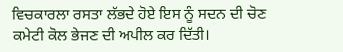ਵਿਚਕਾਰਲਾ ਰਸਤਾ ਲੱਭਦੇ ਹੋਏ ਇਸ ਨੂੰ ਸਦਨ ਦੀ ਚੋਣ ਕਮੇਟੀ ਕੋਲ ਭੇਜਣ ਦੀ ਅਪੀਲ ਕਰ ਦਿੱਤੀ।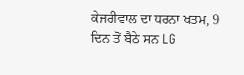ਕੇਜਰੀਵਾਲ ਦਾ ਧਰਨਾ ਖਤਮ, 9 ਦਿਨ ਤੋਂ ਬੈਠੇ ਸਨ LG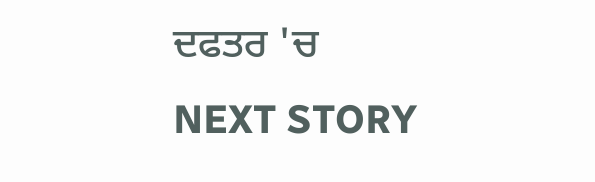ਦਫਤਰ 'ਚ
NEXT STORY